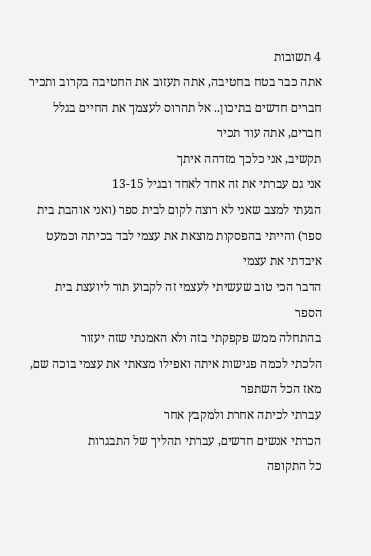4 תשובות
אתה כבר בטח בחטיבה, אתה תעזוב את החטיבה בקרוב ותכיר חברים חדשים בתיכון.. אל תהרוס לעצמך את החיים בגלל חברים, אתה עוד תכיר
תקשיב, אני כלכך מזדהה איתך
אני גם עברתי את זה אחד לאחד ובגיל 13-15
הגעתי למצב שאני לא רוצה לקום לבית ספר (ואני אוהבת בית ספר) והייתי בהפסקות מוצאת את עצמי לבד בכיתה וכמעט איבדתי את עצמי
הדבר הכי טוב שעשיתי לעצמי זה לקבוע תור ליועצת בית הספר
בהתחלה ממש פקפקתי בזה ולא האמנתי שזה יעזור
הלכתי לכמה פגישות איתה ואפילו מצאתי את עצמי בוכה שם, מאז הכל השתפר
עברתי לכיתה אחרת ולמקבץ אחר
הכרתי אנשים חדשים, עברתי תהליך של התבגרות
כל התקופה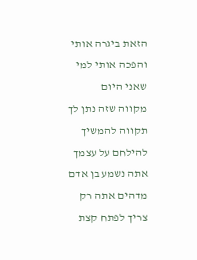הזאת ביגרה אותי והפכה אותי למי שאני היום
מקווה שזה נתן לך תקווה להמשיך להילחם על עצמך
אתה נשמע בן אדם מדהים אתה רק צריך לפתח קצת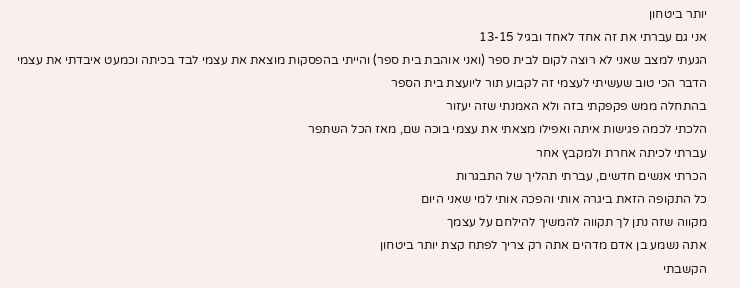יותר ביטחון
אני גם עברתי את זה אחד לאחד ובגיל 13-15
הגעתי למצב שאני לא רוצה לקום לבית ספר (ואני אוהבת בית ספר) והייתי בהפסקות מוצאת את עצמי לבד בכיתה וכמעט איבדתי את עצמי
הדבר הכי טוב שעשיתי לעצמי זה לקבוע תור ליועצת בית הספר
בהתחלה ממש פקפקתי בזה ולא האמנתי שזה יעזור
הלכתי לכמה פגישות איתה ואפילו מצאתי את עצמי בוכה שם, מאז הכל השתפר
עברתי לכיתה אחרת ולמקבץ אחר
הכרתי אנשים חדשים, עברתי תהליך של התבגרות
כל התקופה הזאת ביגרה אותי והפכה אותי למי שאני היום
מקווה שזה נתן לך תקווה להמשיך להילחם על עצמך
אתה נשמע בן אדם מדהים אתה רק צריך לפתח קצת יותר ביטחון
הקשבתי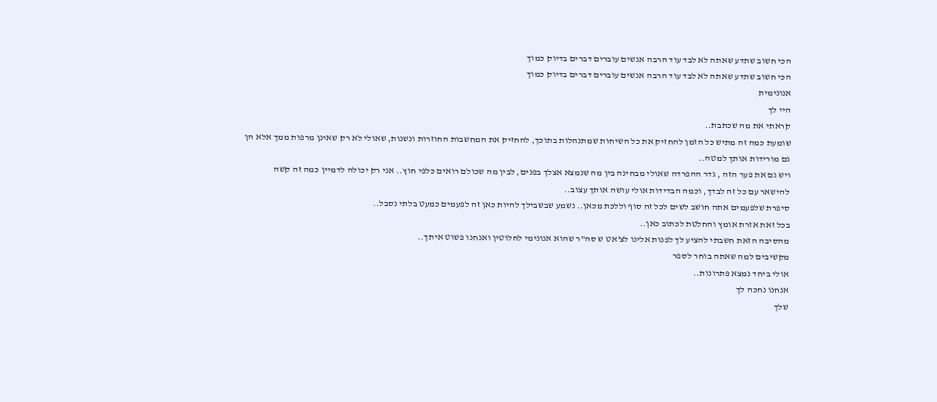הכי חשוב שתדע שאתה לא לבד עוד הרבה אנשים עוברים דברים בדיוק כמוך
הכי חשוב שתדע שאתה לא לבד עוד הרבה אנשים עוברים דברים בדיוק כמוך
אנונימית
היי לך
קראתי את מה שכתבת..
שומעת כמה זה מתיש כל הזמן להחזיק את כל השיחות שמתנהלות בתוכך, להחזיק את המחשבות החוזרות ונשנות, שאולי לא רק שאינן מרפות ממך אלא הן גם מורידות אותך למטה..
ויש גם את פער הזה , גדר ההפרדה שאולי מבחינה בין מה שנמצא אצלך בפנים, לבין מה שכולם רואים כלפי חוץ.. אני רק יכולה לדמיין כמה זה קשה להישאר עם כל זה לבדך, וכמה הבדידות אולי עושה אותך עצוב..
סיפרת שלפעמים אתה חושב לשים לכל זה סוף וללכת מכאן.. נשמע שבשבילך להיות כאן זה לפעמים כמעט בלתי נסבל..
בכל זאת אזרת אומץ והחלטת לכתוב כאן..
מהסיבה הזאת חשבתי להציע לך לפנות אלינו לצ'אט ש סה"ר שהוא אנונימי לחלוטין ואנחנו פשוט איתך..
מקשיבים למה שאתה בוחר לספר
אולי ביחד נמצא פתרונות..
אנחנו נחכה לך
שלך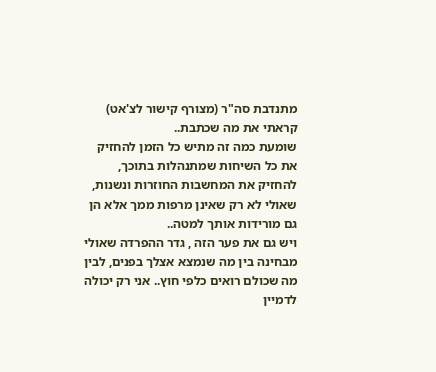מתנדבת סה"ר (מצורף קישור לצ'אט)
קראתי את מה שכתבת..
שומעת כמה זה מתיש כל הזמן להחזיק את כל השיחות שמתנהלות בתוכך, להחזיק את המחשבות החוזרות ונשנות, שאולי לא רק שאינן מרפות ממך אלא הן גם מורידות אותך למטה..
ויש גם את פער הזה , גדר ההפרדה שאולי מבחינה בין מה שנמצא אצלך בפנים, לבין מה שכולם רואים כלפי חוץ.. אני רק יכולה לדמיין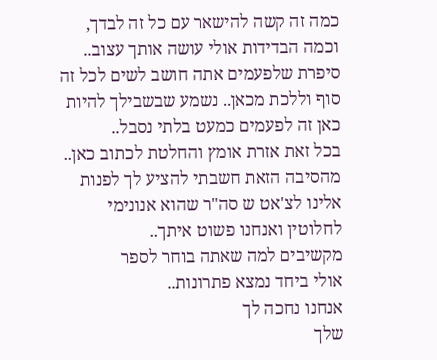כמה זה קשה להישאר עם כל זה לבדך, וכמה הבדידות אולי עושה אותך עצוב..
סיפרת שלפעמים אתה חושב לשים לכל זה סוף וללכת מכאן.. נשמע שבשבילך להיות כאן זה לפעמים כמעט בלתי נסבל..
בכל זאת אזרת אומץ והחלטת לכתוב כאן..
מהסיבה הזאת חשבתי להציע לך לפנות אלינו לצ'אט ש סה"ר שהוא אנונימי לחלוטין ואנחנו פשוט איתך..
מקשיבים למה שאתה בוחר לספר
אולי ביחד נמצא פתרונות..
אנחנו נחכה לך
שלך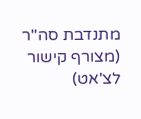מתנדבת סה"ר (מצורף קישור לצ'אט)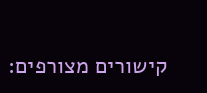קישורים מצורפים: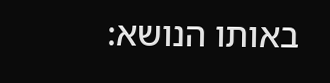באותו הנושא: